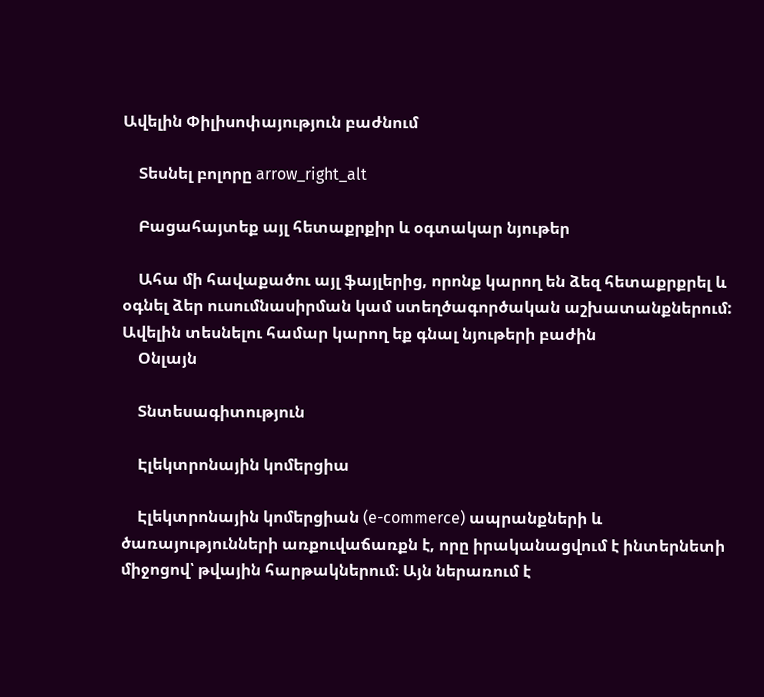Ավելին Փիլիսոփայություն բաժնում

    Տեսնել բոլորը arrow_right_alt

    Բացահայտեք այլ հետաքրքիր և օգտակար նյութեր

    Ահա մի հավաքածու այլ ֆայլերից, որոնք կարող են ձեզ հետաքրքրել և օգնել ձեր ուսումնասիրման կամ ստեղծագործական աշխատանքներում: Ավելին տեսնելու համար կարող եք գնալ նյութերի բաժին
    Օնլայն

    Տնտեսագիտություն

    Էլեկտրոնային կոմերցիա

    Էլեկտրոնային կոմերցիան (e-commerce) ապրանքների և ծառայությունների առքուվաճառքն է, որը իրականացվում է ինտերնետի միջոցով՝ թվային հարթակներում։ Այն ներառում է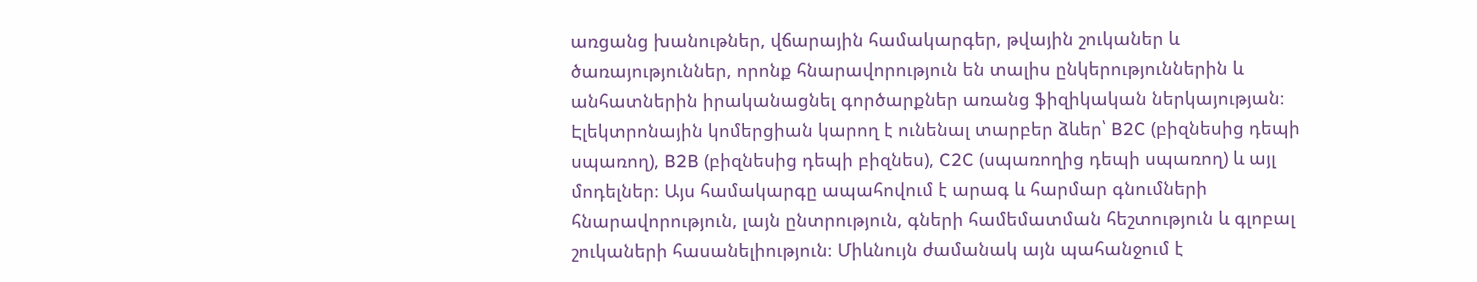առցանց խանութներ, վճարային համակարգեր, թվային շուկաներ և ծառայություններ, որոնք հնարավորություն են տալիս ընկերություններին և անհատներին իրականացնել գործարքներ առանց ֆիզիկական ներկայության։ Էլեկտրոնային կոմերցիան կարող է ունենալ տարբեր ձևեր՝ B2C (բիզնեսից դեպի սպառող), B2B (բիզնեսից դեպի բիզնես), C2C (սպառողից դեպի սպառող) և այլ մոդելներ։ Այս համակարգը ապահովում է արագ և հարմար գնումների հնարավորություն, լայն ընտրություն, գների համեմատման հեշտություն և գլոբալ շուկաների հասանելիություն։ Միևնույն ժամանակ այն պահանջում է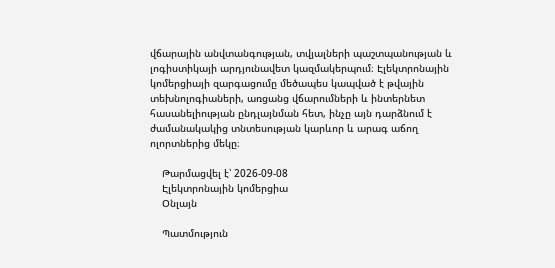վճարային անվտանգության, տվյալների պաշտպանության և լոգիստիկայի արդյունավետ կազմակերպում։ Էլեկտրոնային կոմերցիայի զարգացումը մեծապես կապված է թվային տեխնոլոգիաների, առցանց վճարումների և ինտերնետ հասանելիության ընդլայնման հետ, ինչը այն դարձնում է ժամանակակից տնտեսության կարևոր և արագ աճող ոլորտներից մեկը։

    Թարմացվել է՝ 2026-09-08
    Էլեկտրոնային կոմերցիա
    Օնլայն

    Պատմություն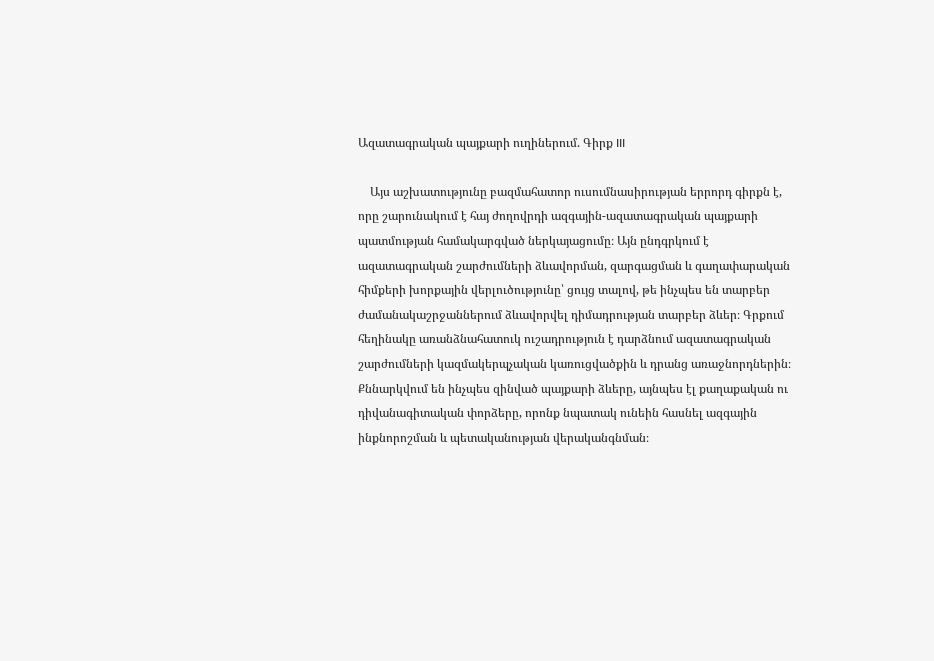Ազատագրական պայքարի ուղիներում. Գիրք III

    Այս աշխատությունը բազմահատոր ուսումնասիրության երրորդ գիրքն է, որը շարունակում է հայ ժողովրդի ազգային-ազատագրական պայքարի պատմության համակարգված ներկայացումը։ Այն ընդգրկում է ազատագրական շարժումների ձևավորման, զարգացման և գաղափարական հիմքերի խորքային վերլուծությունը՝ ցույց տալով, թե ինչպես են տարբեր ժամանակաշրջաններում ձևավորվել դիմադրության տարբեր ձևեր։ Գրքում հեղինակը առանձնահատուկ ուշադրություն է դարձնում ազատագրական շարժումների կազմակերպչական կառուցվածքին և դրանց առաջնորդներին։ Քննարկվում են ինչպես զինված պայքարի ձևերը, այնպես էլ քաղաքական ու դիվանագիտական փորձերը, որոնք նպատակ ունեին հասնել ազգային ինքնորոշման և պետականության վերականգնման։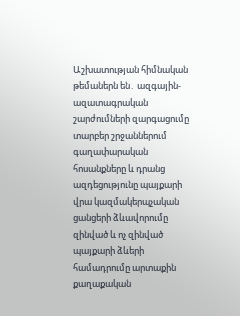Աշխատության հիմնական թեմաներն են․ ազգային-ազատագրական շարժումների զարգացումը տարբեր շրջաններում գաղափարական հոսանքները և դրանց ազդեցությունը պայքարի վրա կազմակերպչական ցանցերի ձևավորումը զինված և ոչ զինված պայքարի ձևերի համադրումը արտաքին քաղաքական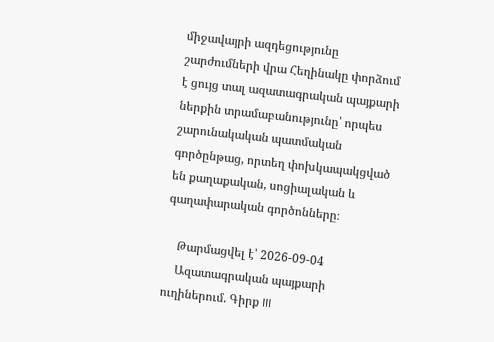միջավայրի ազդեցությունը շարժումների վրա Հեղինակը փորձում է ցույց տալ ազատագրական պայքարի ներքին տրամաբանությունը՝ որպես շարունակական պատմական գործընթաց, որտեղ փոխկապակցված են քաղաքական, սոցիալական և գաղափարական գործոնները։

    Թարմացվել է՝ 2026-09-04
    Ազատագրական պայքարի ուղիներում. Գիրք III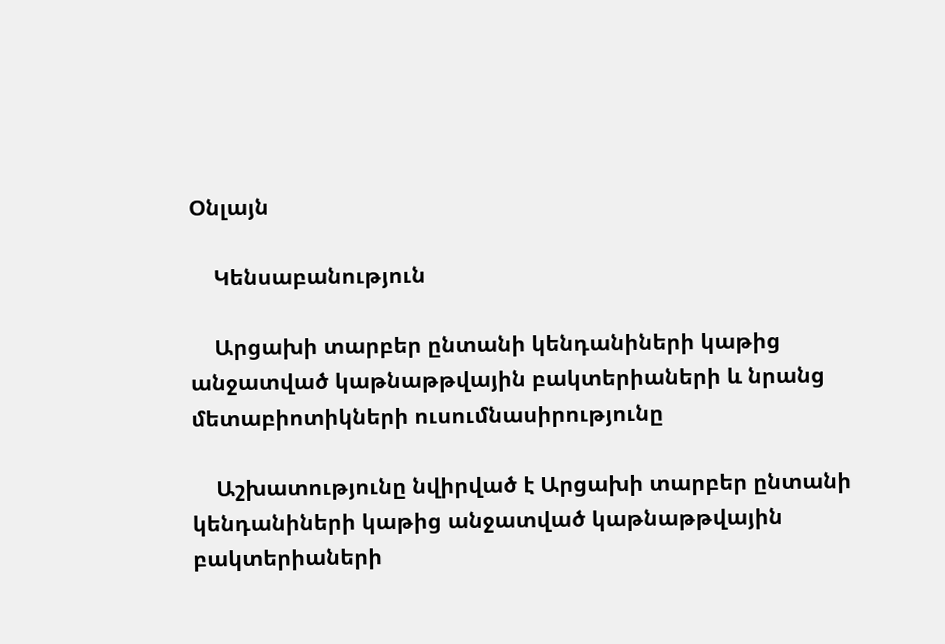Օնլայն

    Կենսաբանություն

    Արցախի տարբեր ընտանի կենդանիների կաթից անջատված կաթնաթթվային բակտերիաների և նրանց մետաբիոտիկների ուսումնասիրությունը

    Աշխատությունը նվիրված է Արցախի տարբեր ընտանի կենդանիների կաթից անջատված կաթնաթթվային բակտերիաների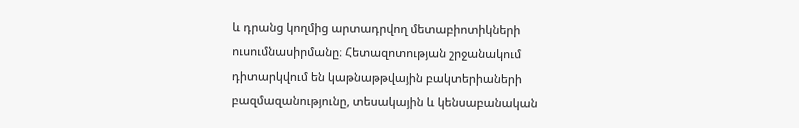և դրանց կողմից արտադրվող մետաբիոտիկների ուսումնասիրմանը։ Հետազոտության շրջանակում դիտարկվում են կաթնաթթվային բակտերիաների բազմազանությունը, տեսակային և կենսաբանական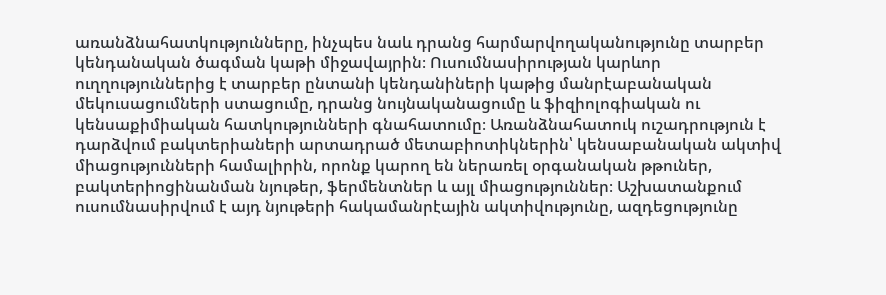առանձնահատկությունները, ինչպես նաև դրանց հարմարվողականությունը տարբեր կենդանական ծագման կաթի միջավայրին։ Ուսումնասիրության կարևոր ուղղություններից է տարբեր ընտանի կենդանիների կաթից մանրէաբանական մեկուսացումների ստացումը, դրանց նույնականացումը և ֆիզիոլոգիական ու կենսաքիմիական հատկությունների գնահատումը։ Առանձնահատուկ ուշադրություն է դարձվում բակտերիաների արտադրած մետաբիոտիկներին՝ կենսաբանական ակտիվ միացությունների համալիրին, որոնք կարող են ներառել օրգանական թթուներ, բակտերիոցինանման նյութեր, ֆերմենտներ և այլ միացություններ։ Աշխատանքում ուսումնասիրվում է այդ նյութերի հակամանրէային ակտիվությունը, ազդեցությունը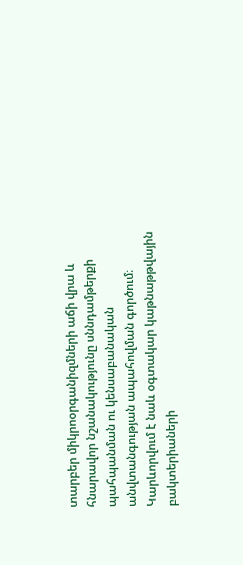տարբեր միկրոօրգանիզմների աճի վրա և հնարավոր նշանակությունը սննդամթերքի պահպանման ու կենսաբանական անվտանգության ապահովման գործում։ Կարևորվում է նաև օգտակար կաթնաթթվային բակտերիաների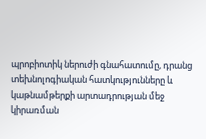պրոբիոտիկ ներուժի գնահատումը, դրանց տեխնոլոգիական հատկությունները և կաթնամթերքի արտադրության մեջ կիրառման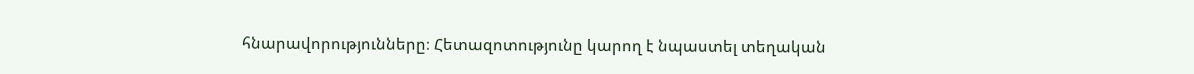հնարավորությունները։ Հետազոտությունը կարող է նպաստել տեղական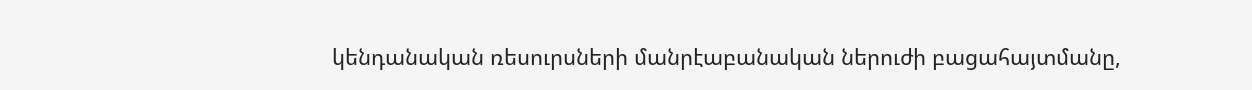կենդանական ռեսուրսների մանրէաբանական ներուժի բացահայտմանը,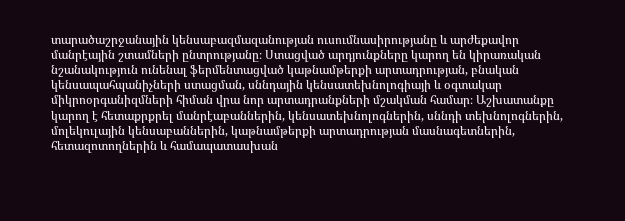տարածաշրջանային կենսաբազմազանության ուսումնասիրությանը և արժեքավոր մանրէային շտամների ընտրությանը։ Ստացված արդյունքները կարող են կիրառական նշանակություն ունենալ ֆերմենտացված կաթնամթերքի արտադրության, բնական կենսապահպանիչների ստացման, սննդային կենսատեխնոլոգիայի և օգտակար միկրոօրգանիզմների հիման վրա նոր արտադրանքների մշակման համար։ Աշխատանքը կարող է հետաքրքրել մանրէաբաններին, կենսատեխնոլոգներին, սննդի տեխնոլոգներին, մոլեկուլային կենսաբաններին, կաթնամթերքի արտադրության մասնագետներին, հետազոտողներին և համապատասխան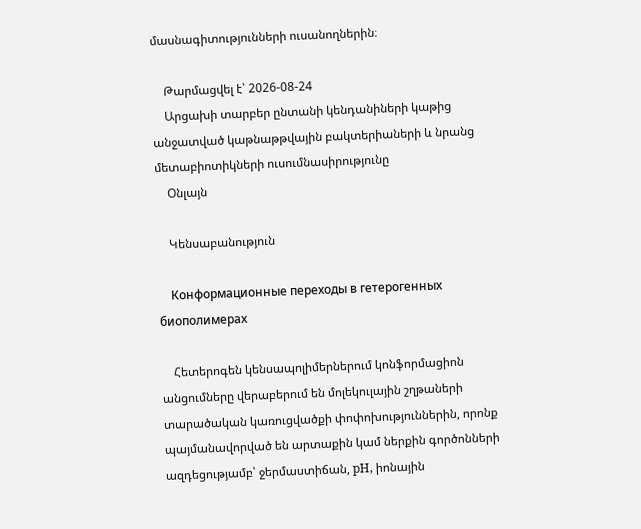մասնագիտությունների ուսանողներին։

    Թարմացվել է՝ 2026-08-24
    Արցախի տարբեր ընտանի կենդանիների կաթից անջատված կաթնաթթվային բակտերիաների և նրանց մետաբիոտիկների ուսումնասիրությունը
    Օնլայն

    Կենսաբանություն

    Конформационные переходы в гетерогенных биополимерах

    Հետերոգեն կենսապոլիմերներում կոնֆորմացիոն անցումները վերաբերում են մոլեկուլային շղթաների տարածական կառուցվածքի փոփոխություններին, որոնք պայմանավորված են արտաքին կամ ներքին գործոնների ազդեցությամբ՝ ջերմաստիճան, pH, իոնային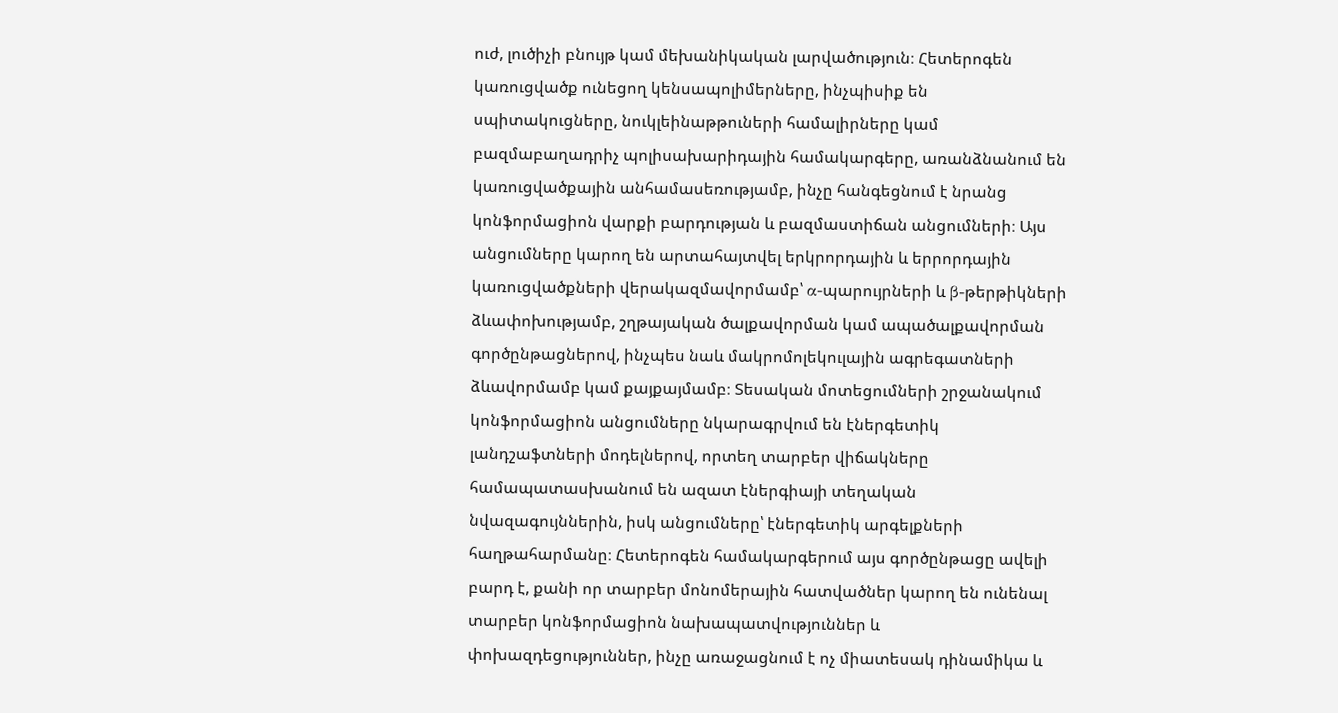ուժ, լուծիչի բնույթ կամ մեխանիկական լարվածություն։ Հետերոգեն կառուցվածք ունեցող կենսապոլիմերները, ինչպիսիք են սպիտակուցները, նուկլեինաթթուների համալիրները կամ բազմաբաղադրիչ պոլիսախարիդային համակարգերը, առանձնանում են կառուցվածքային անհամասեռությամբ, ինչը հանգեցնում է նրանց կոնֆորմացիոն վարքի բարդության և բազմաստիճան անցումների։ Այս անցումները կարող են արտահայտվել երկրորդային և երրորդային կառուցվածքների վերակազմավորմամբ՝ α-պարույրների և β-թերթիկների ձևափոխությամբ, շղթայական ծալքավորման կամ ապածալքավորման գործընթացներով, ինչպես նաև մակրոմոլեկուլային ագրեգատների ձևավորմամբ կամ քայքայմամբ։ Տեսական մոտեցումների շրջանակում կոնֆորմացիոն անցումները նկարագրվում են էներգետիկ լանդշաֆտների մոդելներով, որտեղ տարբեր վիճակները համապատասխանում են ազատ էներգիայի տեղական նվազագույններին, իսկ անցումները՝ էներգետիկ արգելքների հաղթահարմանը։ Հետերոգեն համակարգերում այս գործընթացը ավելի բարդ է, քանի որ տարբեր մոնոմերային հատվածներ կարող են ունենալ տարբեր կոնֆորմացիոն նախապատվություններ և փոխազդեցություններ, ինչը առաջացնում է ոչ միատեսակ դինամիկա և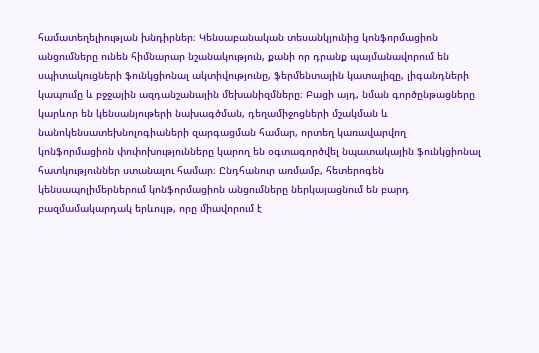համատեղելիության խնդիրներ։ Կենսաբանական տեսանկյունից կոնֆորմացիոն անցումները ունեն հիմնարար նշանակություն, քանի որ դրանք պայմանավորում են սպիտակուցների ֆունկցիոնալ ակտիվությունը, ֆերմենտային կատալիզը, լիգանդների կապումը և բջջային ազդանշանային մեխանիզմները։ Բացի այդ, նման գործընթացները կարևոր են կենսանյութերի նախագծման, դեղամիջոցների մշակման և նանոկենսատեխնոլոգիաների զարգացման համար, որտեղ կառավարվող կոնֆորմացիոն փոփոխությունները կարող են օգտագործվել նպատակային ֆունկցիոնալ հատկություններ ստանալու համար։ Ընդհանուր առմամբ, հետերոգեն կենսապոլիմերներում կոնֆորմացիոն անցումները ներկայացնում են բարդ բազմամակարդակ երևույթ, որը միավորում է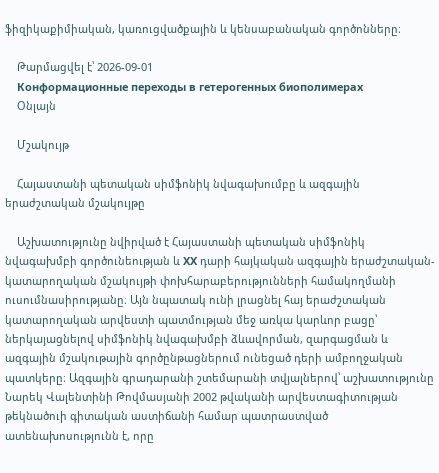ֆիզիկաքիմիական, կառուցվածքային և կենսաբանական գործոնները։

    Թարմացվել է՝ 2026-09-01
    Конформационные переходы в гетерогенных биополимерах
    Օնլայն

    Մշակույթ

    Հայաստանի պետական սիմֆոնիկ նվագախումբը և ազգային երաժշտական մշակույթը

    Աշխատությունը նվիրված է Հայաստանի պետական սիմֆոնիկ նվագախմբի գործունեության և XX դարի հայկական ազգային երաժշտական-կատարողական մշակույթի փոխհարաբերությունների համակողմանի ուսումնասիրությանը։ Այն նպատակ ունի լրացնել հայ երաժշտական կատարողական արվեստի պատմության մեջ առկա կարևոր բացը՝ ներկայացնելով սիմֆոնիկ նվագախմբի ձևավորման, զարգացման և ազգային մշակութային գործընթացներում ունեցած դերի ամբողջական պատկերը։ Ազգային գրադարանի շտեմարանի տվյալներով՝ աշխատությունը Նարեկ Վալենտինի Թովմասյանի 2002 թվականի արվեստագիտության թեկնածուի գիտական աստիճանի համար պատրաստված ատենախոսությունն է, որը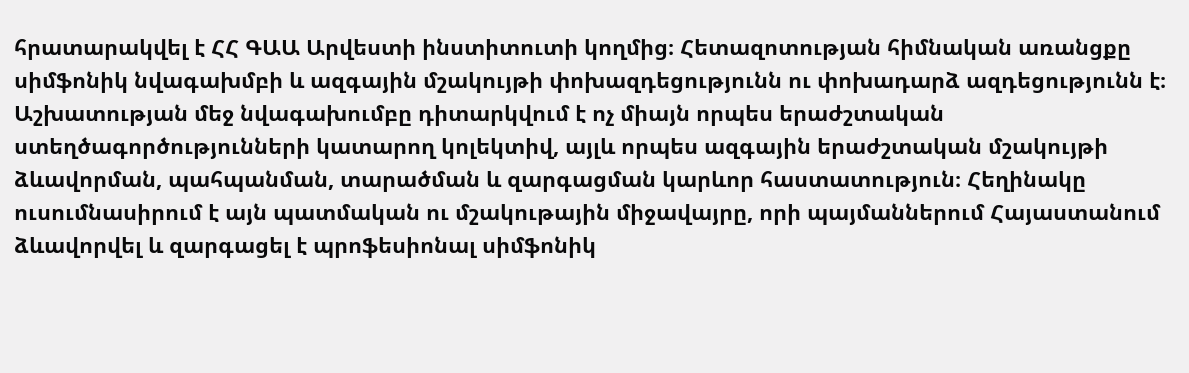հրատարակվել է ՀՀ ԳԱԱ Արվեստի ինստիտուտի կողմից։ Հետազոտության հիմնական առանցքը սիմֆոնիկ նվագախմբի և ազգային մշակույթի փոխազդեցությունն ու փոխադարձ ազդեցությունն է։ Աշխատության մեջ նվագախումբը դիտարկվում է ոչ միայն որպես երաժշտական ստեղծագործությունների կատարող կոլեկտիվ, այլև որպես ազգային երաժշտական մշակույթի ձևավորման, պահպանման, տարածման և զարգացման կարևոր հաստատություն։ Հեղինակը ուսումնասիրում է այն պատմական ու մշակութային միջավայրը, որի պայմաններում Հայաստանում ձևավորվել և զարգացել է պրոֆեսիոնալ սիմֆոնիկ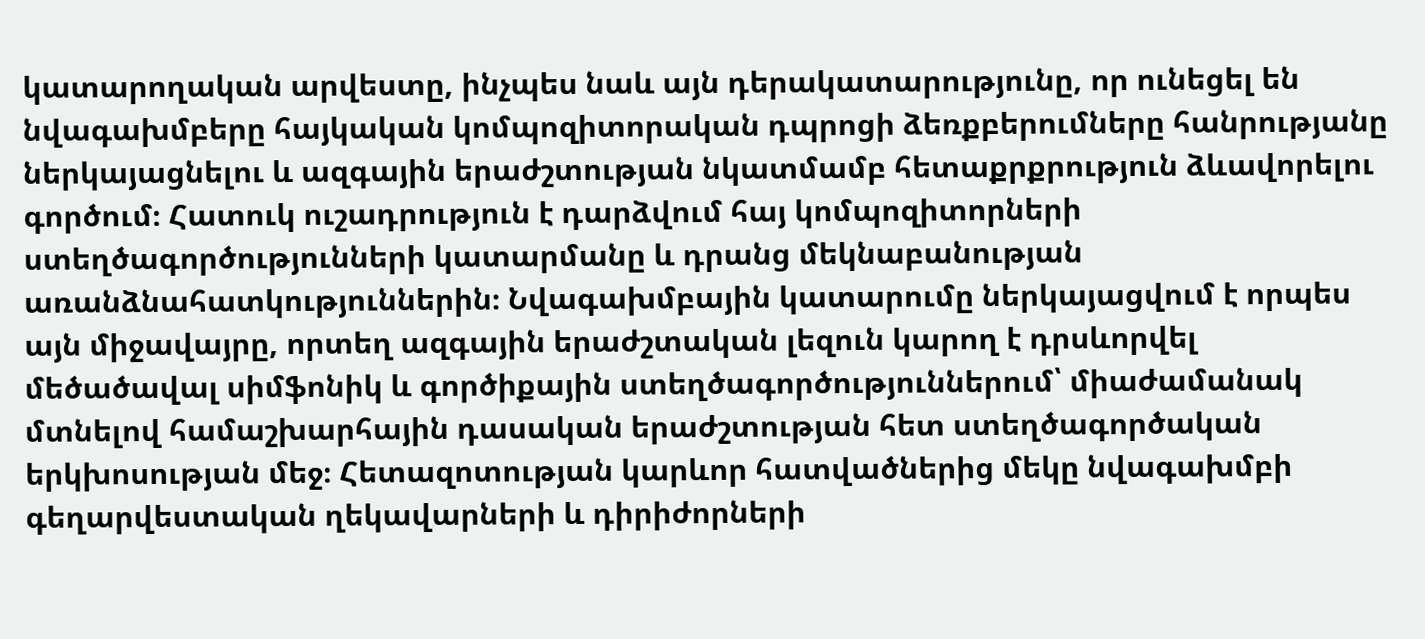կատարողական արվեստը, ինչպես նաև այն դերակատարությունը, որ ունեցել են նվագախմբերը հայկական կոմպոզիտորական դպրոցի ձեռքբերումները հանրությանը ներկայացնելու և ազգային երաժշտության նկատմամբ հետաքրքրություն ձևավորելու գործում։ Հատուկ ուշադրություն է դարձվում հայ կոմպոզիտորների ստեղծագործությունների կատարմանը և դրանց մեկնաբանության առանձնահատկություններին։ Նվագախմբային կատարումը ներկայացվում է որպես այն միջավայրը, որտեղ ազգային երաժշտական լեզուն կարող է դրսևորվել մեծածավալ սիմֆոնիկ և գործիքային ստեղծագործություններում՝ միաժամանակ մտնելով համաշխարհային դասական երաժշտության հետ ստեղծագործական երկխոսության մեջ։ Հետազոտության կարևոր հատվածներից մեկը նվագախմբի գեղարվեստական ղեկավարների և դիրիժորների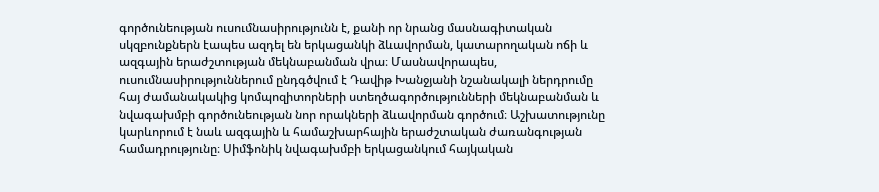գործունեության ուսումնասիրությունն է, քանի որ նրանց մասնագիտական սկզբունքներն էապես ազդել են երկացանկի ձևավորման, կատարողական ոճի և ազգային երաժշտության մեկնաբանման վրա։ Մասնավորապես, ուսումնասիրություններում ընդգծվում է Դավիթ Խանջյանի նշանակալի ներդրումը հայ ժամանակակից կոմպոզիտորների ստեղծագործությունների մեկնաբանման և նվագախմբի գործունեության նոր որակների ձևավորման գործում։ Աշխատությունը կարևորում է նաև ազգային և համաշխարհային երաժշտական ժառանգության համադրությունը։ Սիմֆոնիկ նվագախմբի երկացանկում հայկական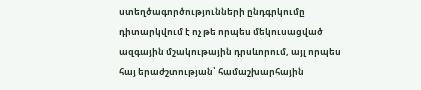ստեղծագործությունների ընդգրկումը դիտարկվում է ոչ թե որպես մեկուսացված ազգային մշակութային դրսևորում, այլ որպես հայ երաժշտության՝ համաշխարհային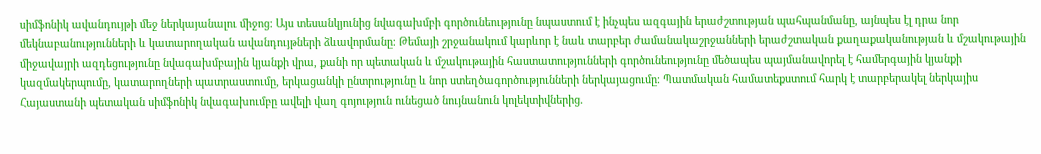սիմֆոնիկ ավանդույթի մեջ ներկայանալու միջոց։ Այս տեսանկյունից նվագախմբի գործունեությունը նպաստում է ինչպես ազգային երաժշտության պահպանմանը, այնպես էլ դրա նոր մեկնաբանությունների և կատարողական ավանդույթների ձևավորմանը։ Թեմայի շրջանակում կարևոր է նաև տարբեր ժամանակաշրջանների երաժշտական քաղաքականության և մշակութային միջավայրի ազդեցությունը նվագախմբային կյանքի վրա, քանի որ պետական և մշակութային հաստատությունների գործունեությունը մեծապես պայմանավորել է համերգային կյանքի կազմակերպումը, կատարողների պատրաստումը, երկացանկի ընտրությունը և նոր ստեղծագործությունների ներկայացումը։ Պատմական համատեքստում հարկ է տարբերակել ներկայիս Հայաստանի պետական սիմֆոնիկ նվագախումբը ավելի վաղ գոյություն ունեցած նույնանուն կոլեկտիվներից.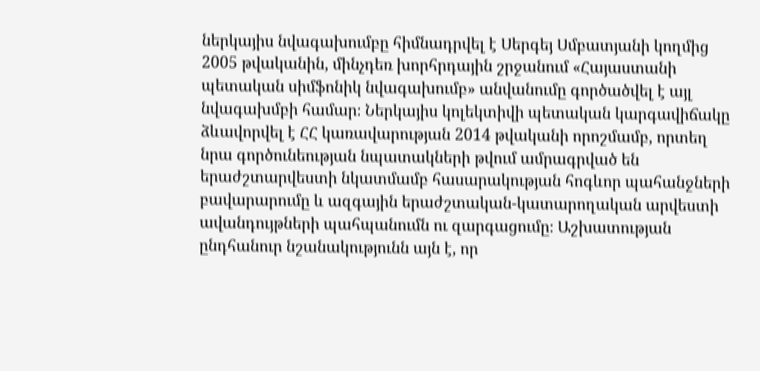ներկայիս նվագախումբը հիմնադրվել է Սերգեյ Սմբատյանի կողմից 2005 թվականին, մինչդեռ խորհրդային շրջանում «Հայաստանի պետական սիմֆոնիկ նվագախումբ» անվանումը գործածվել է այլ նվագախմբի համար։ Ներկայիս կոլեկտիվի պետական կարգավիճակը ձևավորվել է ՀՀ կառավարության 2014 թվականի որոշմամբ, որտեղ նրա գործունեության նպատակների թվում ամրագրված են երաժշտարվեստի նկատմամբ հասարակության հոգևոր պահանջների բավարարումը և ազգային երաժշտական-կատարողական արվեստի ավանդույթների պահպանումն ու զարգացումը։ Աշխատության ընդհանուր նշանակությունն այն է, որ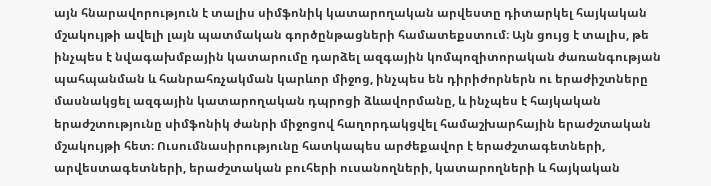այն հնարավորություն է տալիս սիմֆոնիկ կատարողական արվեստը դիտարկել հայկական մշակույթի ավելի լայն պատմական գործընթացների համատեքստում։ Այն ցույց է տալիս, թե ինչպես է նվագախմբային կատարումը դարձել ազգային կոմպոզիտորական ժառանգության պահպանման և հանրահռչակման կարևոր միջոց, ինչպես են դիրիժորներն ու երաժիշտները մասնակցել ազգային կատարողական դպրոցի ձևավորմանը, և ինչպես է հայկական երաժշտությունը սիմֆոնիկ ժանրի միջոցով հաղորդակցվել համաշխարհային երաժշտական մշակույթի հետ։ Ուսումնասիրությունը հատկապես արժեքավոր է երաժշտագետների, արվեստագետների, երաժշտական բուհերի ուսանողների, կատարողների և հայկական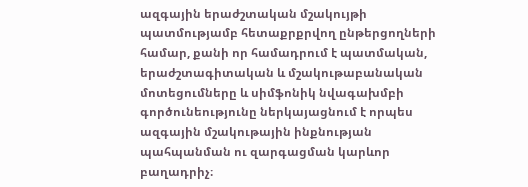ազգային երաժշտական մշակույթի պատմությամբ հետաքրքրվող ընթերցողների համար, քանի որ համադրում է պատմական, երաժշտագիտական և մշակութաբանական մոտեցումները և սիմֆոնիկ նվագախմբի գործունեությունը ներկայացնում է որպես ազգային մշակութային ինքնության պահպանման ու զարգացման կարևոր բաղադրիչ։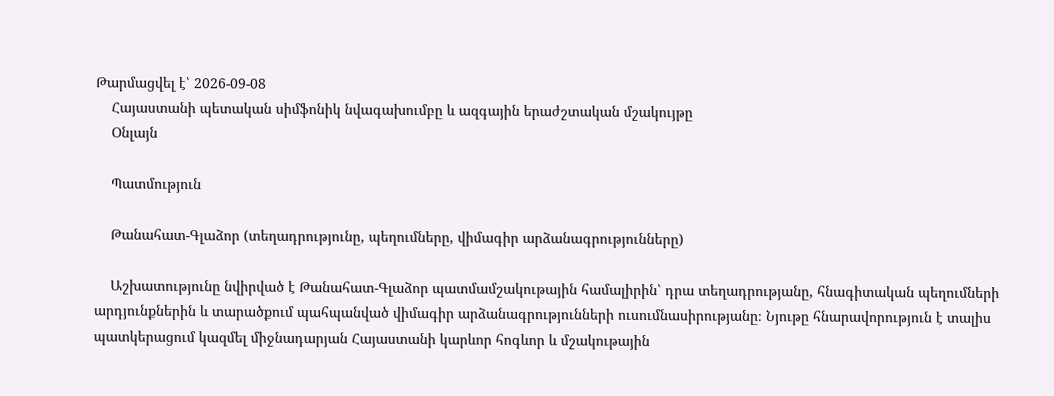Թարմացվել է՝ 2026-09-08
    Հայաստանի պետական սիմֆոնիկ նվագախումբը և ազգային երաժշտական մշակույթը
    Օնլայն

    Պատմություն

    Թանահատ-Գլաձոր (տեղադրությունը, պեղումները, վիմագիր արձանագրությունները)

    Աշխատությունը նվիրված է Թանահատ-Գլաձոր պատմամշակութային համալիրին՝ դրա տեղադրությանը, հնագիտական պեղումների արդյունքներին և տարածքում պահպանված վիմագիր արձանագրությունների ուսումնասիրությանը։ Նյութը հնարավորություն է տալիս պատկերացում կազմել միջնադարյան Հայաստանի կարևոր հոգևոր և մշակութային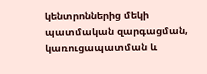կենտրոններից մեկի պատմական զարգացման, կառուցապատման և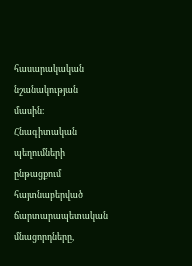հասարակական նշանակության մասին։ Հնագիտական պեղումների ընթացքում հայտնաբերված ճարտարապետական մնացորդները,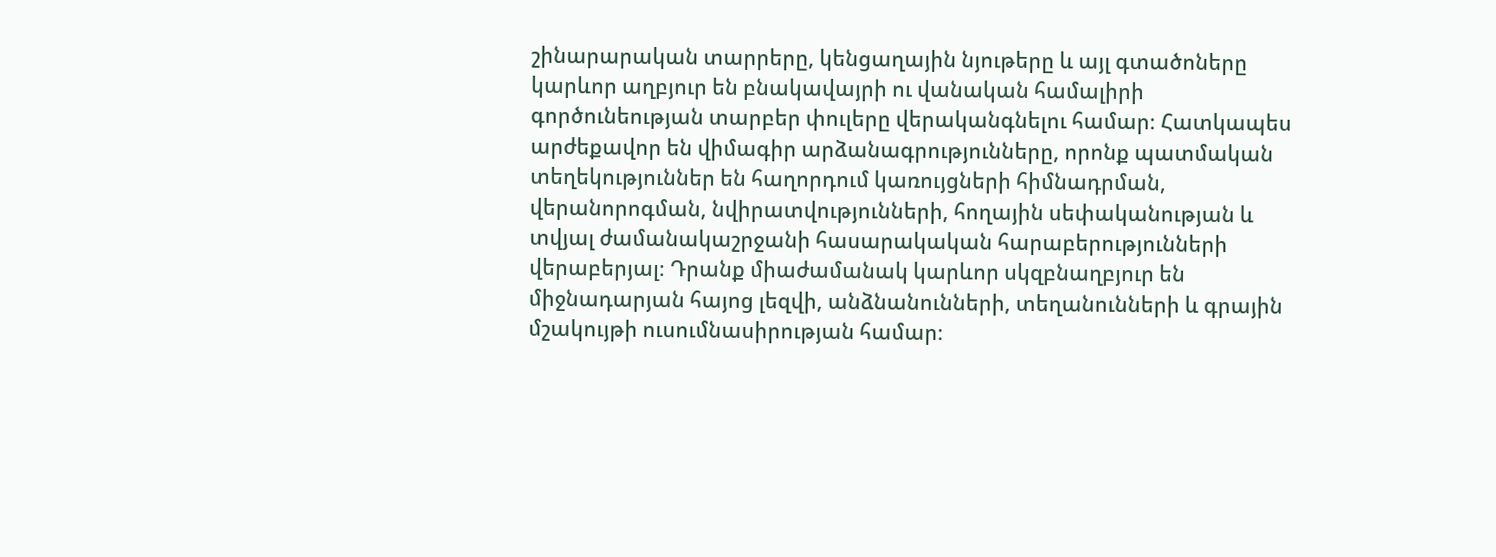շինարարական տարրերը, կենցաղային նյութերը և այլ գտածոները կարևոր աղբյուր են բնակավայրի ու վանական համալիրի գործունեության տարբեր փուլերը վերականգնելու համար։ Հատկապես արժեքավոր են վիմագիր արձանագրությունները, որոնք պատմական տեղեկություններ են հաղորդում կառույցների հիմնադրման, վերանորոգման, նվիրատվությունների, հողային սեփականության և տվյալ ժամանակաշրջանի հասարակական հարաբերությունների վերաբերյալ։ Դրանք միաժամանակ կարևոր սկզբնաղբյուր են միջնադարյան հայոց լեզվի, անձնանունների, տեղանունների և գրային մշակույթի ուսումնասիրության համար։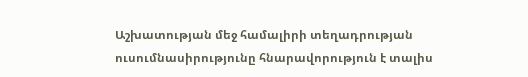Աշխատության մեջ համալիրի տեղադրության ուսումնասիրությունը հնարավորություն է տալիս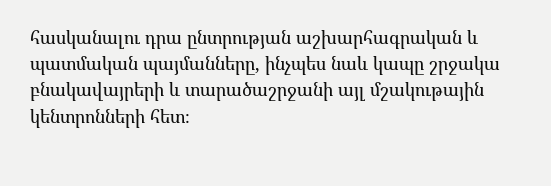հասկանալու դրա ընտրության աշխարհագրական և պատմական պայմանները, ինչպես նաև կապը շրջակա բնակավայրերի և տարածաշրջանի այլ մշակութային կենտրոնների հետ։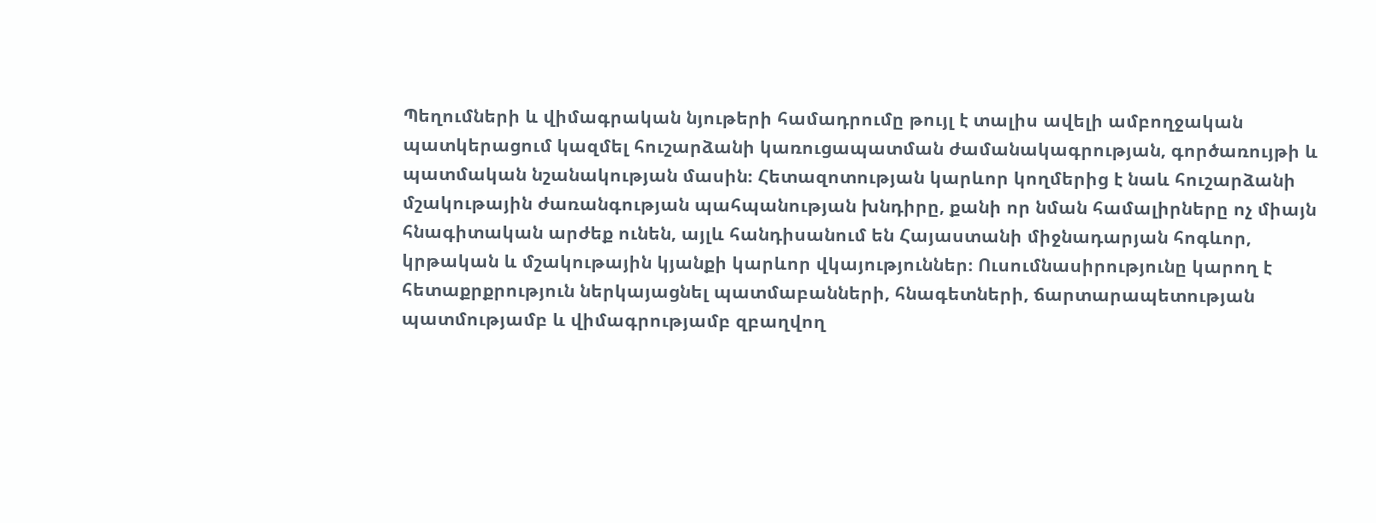Պեղումների և վիմագրական նյութերի համադրումը թույլ է տալիս ավելի ամբողջական պատկերացում կազմել հուշարձանի կառուցապատման ժամանակագրության, գործառույթի և պատմական նշանակության մասին։ Հետազոտության կարևոր կողմերից է նաև հուշարձանի մշակութային ժառանգության պահպանության խնդիրը, քանի որ նման համալիրները ոչ միայն հնագիտական արժեք ունեն, այլև հանդիսանում են Հայաստանի միջնադարյան հոգևոր, կրթական և մշակութային կյանքի կարևոր վկայություններ։ Ուսումնասիրությունը կարող է հետաքրքրություն ներկայացնել պատմաբանների, հնագետների, ճարտարապետության պատմությամբ և վիմագրությամբ զբաղվող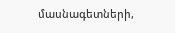մասնագետների,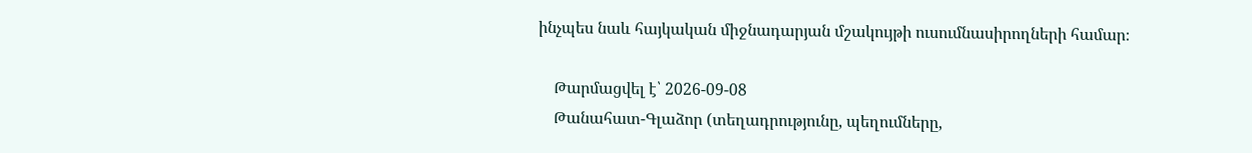ինչպես նաև հայկական միջնադարյան մշակույթի ուսումնասիրողների համար։

    Թարմացվել է՝ 2026-09-08
    Թանահատ-Գլաձոր (տեղադրությունը, պեղումները,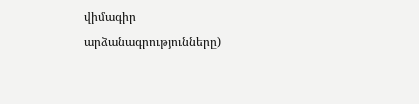վիմագիր արձանագրությունները)